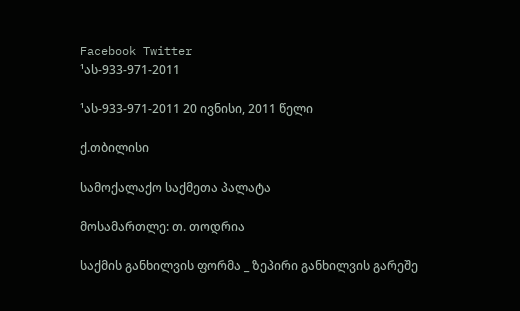Facebook Twitter
¹ას-933-971-2011

¹ას-933-971-2011 20 ივნისი, 2011 წელი

ქ.თბილისი

სამოქალაქო საქმეთა პალატა

მოსამართლე: თ. თოდრია

საქმის განხილვის ფორმა _ ზეპირი განხილვის გარეშე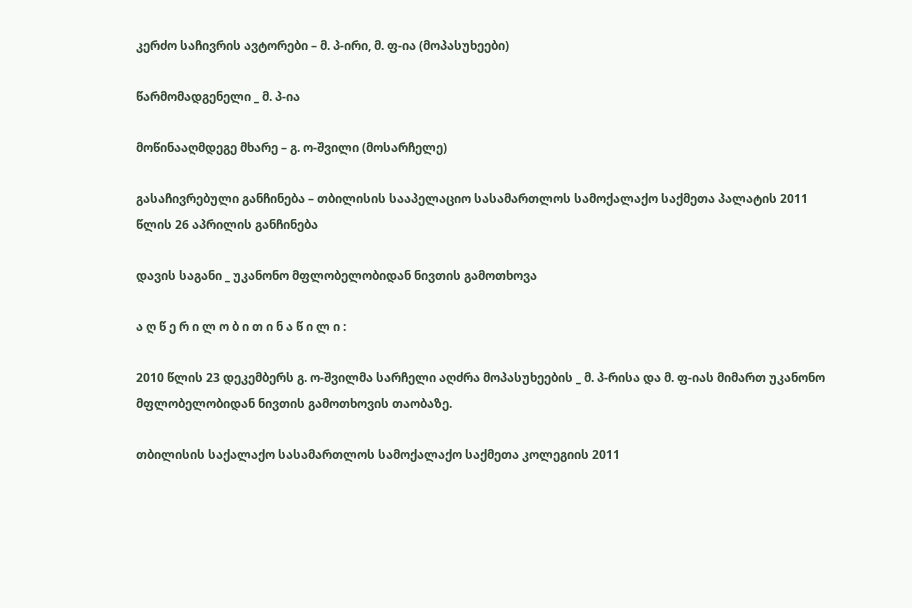კერძო საჩივრის ავტორები – მ. პ-ირი, მ. ფ-ია (მოპასუხეები)

წარმომადგენელი _ მ. პ-ია

მოწინააღმდეგე მხარე – გ. ო-შვილი (მოსარჩელე)

გასაჩივრებული განჩინება – თბილისის სააპელაციო სასამართლოს სამოქალაქო საქმეთა პალატის 2011 წლის 26 აპრილის განჩინება

დავის საგანი _ უკანონო მფლობელობიდან ნივთის გამოთხოვა

ა ღ წ ე რ ი ლ ო ბ ი თ ი ნ ა წ ი ლ ი :

2010 წლის 23 დეკემბერს გ. ო-შვილმა სარჩელი აღძრა მოპასუხეების _ მ. პ-რისა და მ. ფ-იას მიმართ უკანონო მფლობელობიდან ნივთის გამოთხოვის თაობაზე.

თბილისის საქალაქო სასამართლოს სამოქალაქო საქმეთა კოლეგიის 2011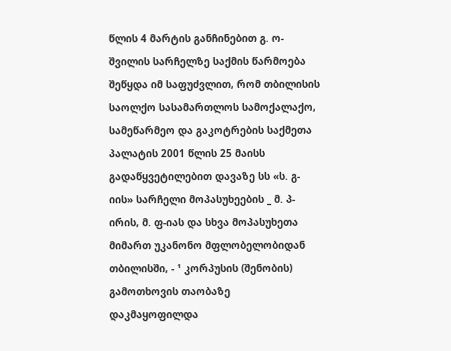წლის 4 მარტის განჩინებით გ. ო-შვილის სარჩელზე საქმის წარმოება შეწყდა იმ საფუძვლით, რომ თბილისის საოლქო სასამართლოს სამოქალაქო, სამეწარმეო და გაკოტრების საქმეთა პალატის 2001 წლის 25 მაისს გადაწყვეტილებით დავაზე სს «ს. გ-იის» სარჩელი მოპასუხეების _ მ. პ-ირის, მ. ფ-იას და სხვა მოპასუხეთა მიმართ უკანონო მფლობელობიდან თბილისში, - ¹ კორპუსის (შენობის) გამოთხოვის თაობაზე დაკმაყოფილდა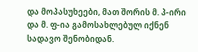და მოპასუხეები, მათ შორის მ. პ-ირი და მ. ფ-ია გამოსახლებულ იქნენ სადავო შენობიდან.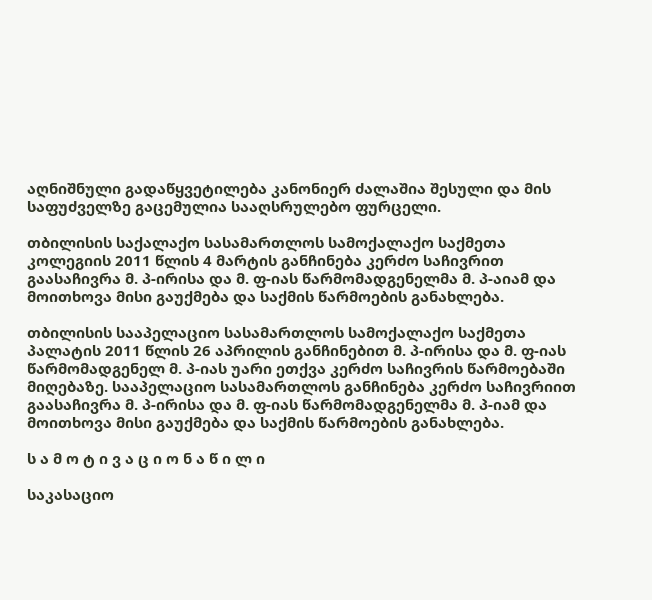აღნიშნული გადაწყვეტილება კანონიერ ძალაშია შესული და მის საფუძველზე გაცემულია სააღსრულებო ფურცელი.

თბილისის საქალაქო სასამართლოს სამოქალაქო საქმეთა კოლეგიის 2011 წლის 4 მარტის განჩინება კერძო საჩივრით გაასაჩივრა მ. პ-ირისა და მ. ფ-იას წარმომადგენელმა მ. პ-აიამ და მოითხოვა მისი გაუქმება და საქმის წარმოების განახლება.

თბილისის სააპელაციო სასამართლოს სამოქალაქო საქმეთა პალატის 2011 წლის 26 აპრილის განჩინებით მ. პ-ირისა და მ. ფ-იას წარმომადგენელ მ. პ-იას უარი ეთქვა კერძო საჩივრის წარმოებაში მიღებაზე. სააპელაციო სასამართლოს განჩინება კერძო საჩივრიით გაასაჩივრა მ. პ-ირისა და მ. ფ-იას წარმომადგენელმა მ. პ-იამ და მოითხოვა მისი გაუქმება და საქმის წარმოების განახლება.

ს ა მ ო ტ ი ვ ა ც ი ო ნ ა წ ი ლ ი

საკასაციო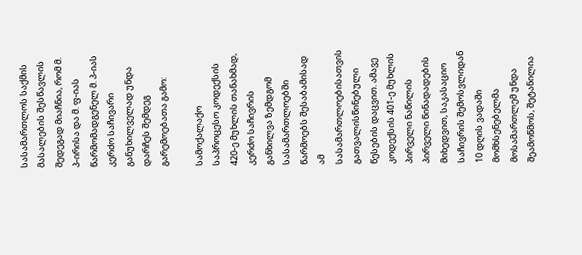სასამართლოს საქმის მასალების შესწავლის შედეგად მიაჩნია, რომ მ. პ-ირისა და მ. ფ-იას წარმომადგენელ მ. პ-იას კერძო საჩივარი განუხილველად უნდა დარჩეს შემდეგ გარემოებათა გამო:

სამოქალაქო საპროცესო კოდექსის 420-ე მუხლის თანახმად, კერძო საჩივრის განხილვა ზემდგომ სასამართლოებში წარმოებს შესაბამისად ამ სასამართლოებისათვის გათვალისწინებული წესების დაცვით. ამავე კოდექსის 401-ე მუხლის პირველი ნაწილის პირველი წინადადების მიხედვით, საკასაციო საჩივრის შემოსვლიდან 10 დღის ვადაში მომხსენებელმა მოსამართლემ უნდა შეამოწმოს, შეტანილია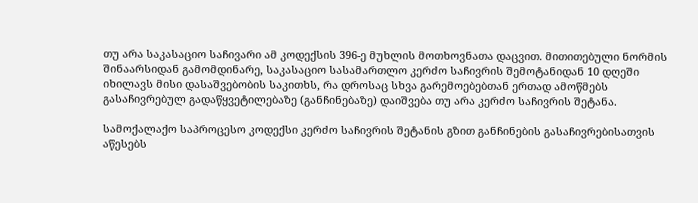თუ არა საკასაციო საჩივარი ამ კოდექსის 396-ე მუხლის მოთხოვნათა დაცვით. მითითებული ნორმის შინაარსიდან გამომდინარე, საკასაციო სასამართლო კერძო საჩივრის შემოტანიდან 10 დღეში იხილავს მისი დასაშვებობის საკითხს, რა დროსაც სხვა გარემოებებთან ერთად ამოწმებს გასაჩივრებულ გადაწყვეტილებაზე (განჩინებაზე) დაიშვება თუ არა კერძო საჩივრის შეტანა.

სამოქალაქო საპროცესო კოდექსი კერძო საჩივრის შეტანის გზით განჩინების გასაჩივრებისათვის აწესებს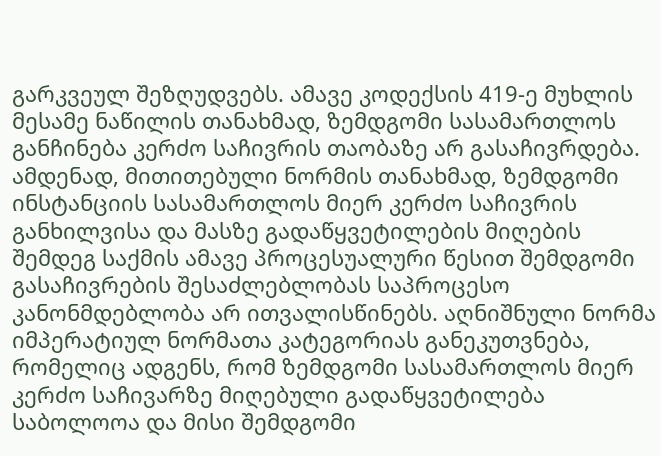გარკვეულ შეზღუდვებს. ამავე კოდექსის 419-ე მუხლის მესამე ნაწილის თანახმად, ზემდგომი სასამართლოს განჩინება კერძო საჩივრის თაობაზე არ გასაჩივრდება. ამდენად, მითითებული ნორმის თანახმად, ზემდგომი ინსტანციის სასამართლოს მიერ კერძო საჩივრის განხილვისა და მასზე გადაწყვეტილების მიღების შემდეგ საქმის ამავე პროცესუალური წესით შემდგომი გასაჩივრების შესაძლებლობას საპროცესო კანონმდებლობა არ ითვალისწინებს. აღნიშნული ნორმა იმპერატიულ ნორმათა კატეგორიას განეკუთვნება, რომელიც ადგენს, რომ ზემდგომი სასამართლოს მიერ კერძო საჩივარზე მიღებული გადაწყვეტილება საბოლოოა და მისი შემდგომი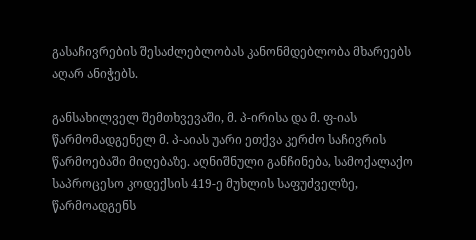გასაჩივრების შესაძლებლობას კანონმდებლობა მხარეებს აღარ ანიჭებს.

განსახილველ შემთხვევაში, მ. პ-ირისა და მ. ფ-იას წარმომადგენელ მ. პ-აიას უარი ეთქვა კერძო საჩივრის წარმოებაში მიღებაზე. აღნიშნული განჩინება, სამოქალაქო საპროცესო კოდექსის 419-ე მუხლის საფუძველზე, წარმოადგენს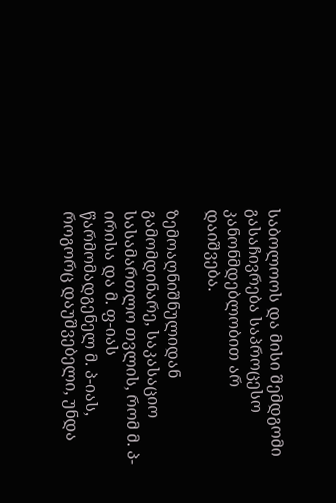საბოლოოს და მისი შემდგომი გასაჩივრება საპროცესო კანონმდებლობით არ დაიშვება.

ზემოაღნიშნულიდან გამომდინარე, საკასაციო სასამართლო თვლის, რომ მ. პ-ირისა და მ. ფ-იას წარმომადგენელ მ. პ-იას, როგორც დაუშვებელი, უნდა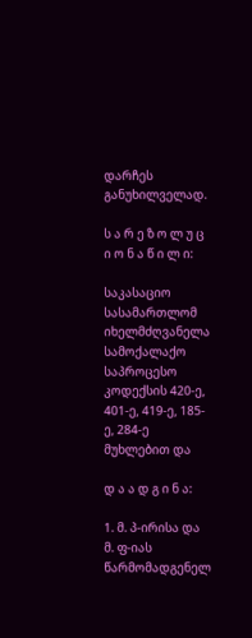დარჩეს განუხილველად.

ს ა რ ე ზ ო ლ უ ც ი ო ნ ა წ ი ლ ი:

საკასაციო სასამართლომ იხელმძღვანელა სამოქალაქო საპროცესო კოდექსის 420-ე, 401-ე, 419-ე, 185-ე, 284-ე მუხლებით და

დ ა ა დ გ ი ნ ა:

1. მ. პ-ირისა და მ. ფ-იას წარმომადგენელ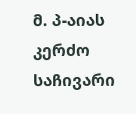მ. პ-აიას კერძო საჩივარი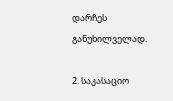დარჩეს განუხილველად.

2. საკასაციო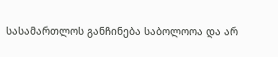სასამართლოს განჩინება საბოლოოა და არ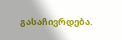გასაჩივრდება.